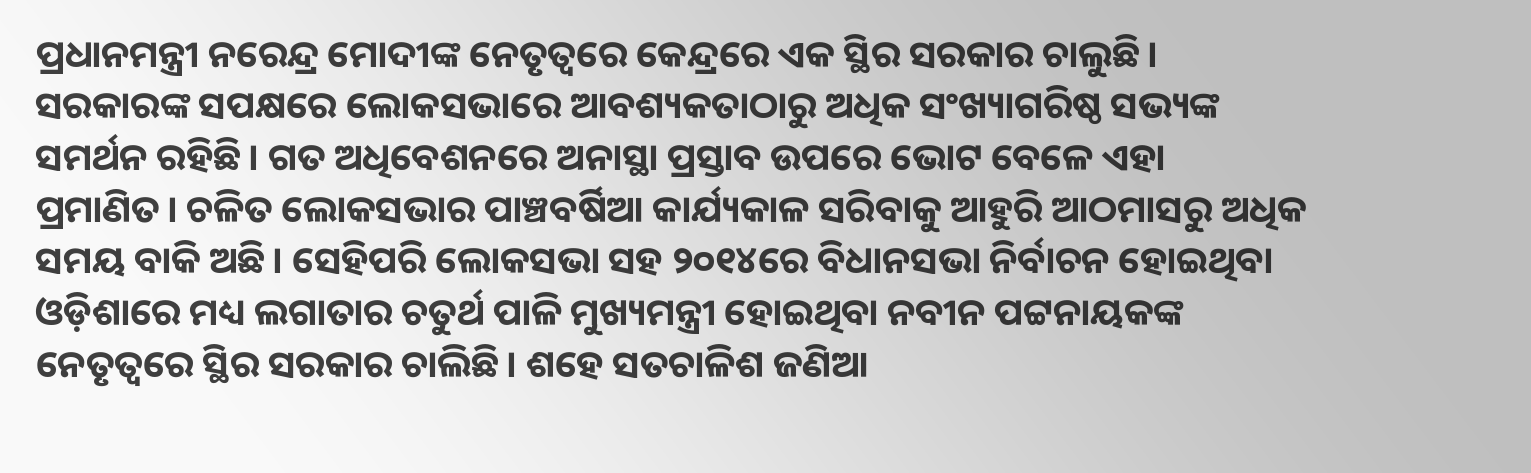ପ୍ରଧାନମନ୍ତ୍ରୀ ନରେନ୍ଦ୍ର ମୋଦୀଙ୍କ ନେତୃତ୍ୱରେ କେନ୍ଦ୍ରରେ ଏକ ସ୍ଥିର ସରକାର ଚାଲୁଛି। ସରକାରଙ୍କ ସପକ୍ଷରେ ଲୋକସଭାରେ ଆବଶ୍ୟକତାଠାରୁ ଅଧିକ ସଂଖ୍ୟାଗରିଷ୍ଠ ସଭ୍ୟଙ୍କ ସମର୍ଥନ ରହିଛି। ଗତ ଅଧିବେଶନରେ ଅନାସ୍ଥା ପ୍ରସ୍ତାବ ଉପରେ ଭୋଟ ବେଳେ ଏହା ପ୍ରମାଣିତ। ଚଳିତ ଲୋକସଭାର ପାଞ୍ଚବର୍ଷିଆ କାର୍ଯ୍ୟକାଳ ସରିବାକୁ ଆହୁରି ଆଠମାସରୁ ଅଧିକ ସମୟ ବାକି ଅଛି। ସେହିପରି ଲୋକସଭା ସହ ୨୦୧୪ରେ ବିଧାନସଭା ନିର୍ବାଚନ ହୋଇଥିବା ଓଡ଼ିଶାରେ ମଧ୍ୟ ଲଗାତାର ଚତୁର୍ଥ ପାଳି ମୁଖ୍ୟମନ୍ତ୍ରୀ ହୋଇଥିବା ନବୀନ ପଟ୍ଟନାୟକଙ୍କ ନେତୃତ୍ୱରେ ସ୍ଥିର ସରକାର ଚାଲିଛି। ଶହେ ସତଚାଳିଶ ଜଣିଆ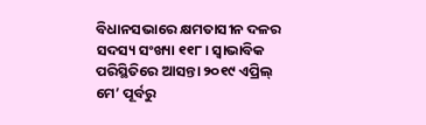ବିଧାନସଭାରେ କ୍ଷମତାସୀନ ଦଳର ସଦସ୍ୟ ସଂଖ୍ୟା ୧୧୮। ସ୍ୱାଭାବିକ ପରିସ୍ଥିତିରେ ଆସନ୍ତା ୨୦୧୯ ଏପ୍ରିଲ୍‌ ମେ’ ପୂର୍ବରୁ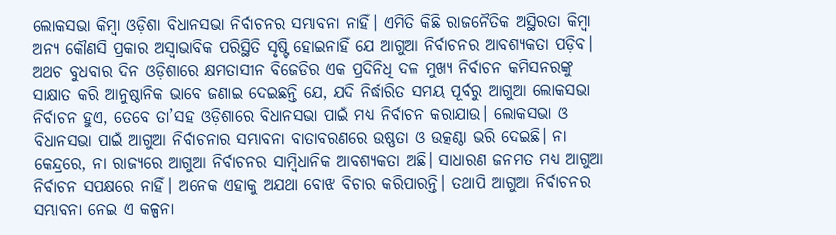ଲୋକସଭା କିମ୍ବା ଓଡ଼ିଶା ବିଧାନସଭା ନିର୍ବାଚନର ସମ୍ଭାବନା ନାହିଁ। ଏମିତି କିଛି ରାଜନୈତିକ ଅସ୍ଥିରତା କିମ୍ବା ଅନ୍ୟ କୌଣସି ପ୍ରକାର ଅସ୍ୱାଭାବିକ ପରିସ୍ଥିତି ସୃଷ୍ଟି ହୋଇନାହିଁ ଯେ ଆଗୁଆ ନିର୍ବାଚନର ଆବଶ୍ୟକତା ପଡ଼ିବ। ଅଥଚ ବୁଧବାର ଦିନ ଓଡ଼ିଶାରେ କ୍ଷମତାସୀନ ବିଜେଡିର ଏକ ପ୍ରଦିନିଧି ଦଳ ମୁଖ୍ୟ ନିର୍ବାଚନ କମିସନରଙ୍କୁ ସାକ୍ଷାତ କରି ଆନୁଷ୍ଠାନିକ ଭାବେ ଜଣାଇ ଦେଇଛନ୍ତି ଯେ, ଯଦି ନିର୍ଦ୍ଧାରିତ ସମୟ ପୂର୍ବରୁ ଆଗୁଆ ଲୋକସଭା ନିର୍ବାଚନ ହୁଏ, ତେବେ ତା’ସହ ଓଡ଼ିଶାରେ ବିଧାନସଭା ପାଇଁ ମଧ୍ୟ ନିର୍ବାଚନ କରାଯାଉ। ଲୋକସଭା ଓ ବିଧାନସଭା ପାଇଁ ଆଗୁଆ ନିର୍ବାଚନାର ସମ୍ଭାବନା ବାତାବରଣରେ ଉଷ୍ଣତା ଓ ଉତ୍କଣ୍ଠା ଭରି ଦେଇଛି। ନା କେନ୍ଦ୍ରରେ, ନା ରାଜ୍ୟରେ ଆଗୁଆ ନିର୍ବାଚନର ସାମ୍ବିଧାନିକ ଆବଶ୍ୟକତା ଅଛି। ସାଧାରଣ ଜନମତ ମଧ୍ୟ ଆଗୁଆ ନିର୍ବାଚନ ସପକ୍ଷରେ ନାହିଁ। ଅନେକ ଏହାକୁ ଅଯଥା ବୋଝ ବିଚାର କରିପାରନ୍ତି। ତଥାପି ଆଗୁଆ ନିର୍ବାଚନର ସମ୍ଭାବନା ନେଇ ଏ କଳ୍ପନା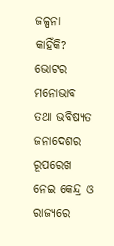ଜଳ୍ପନା କାହିଁକି? ଭୋଟର ମନୋଭାବ ତଥା ଭବିଷ୍ୟତ ଜନାଦେଶର ରୂପରେଖ ନେଇ କେନ୍ଦ୍ର ଓ ରାଜ୍ୟରେ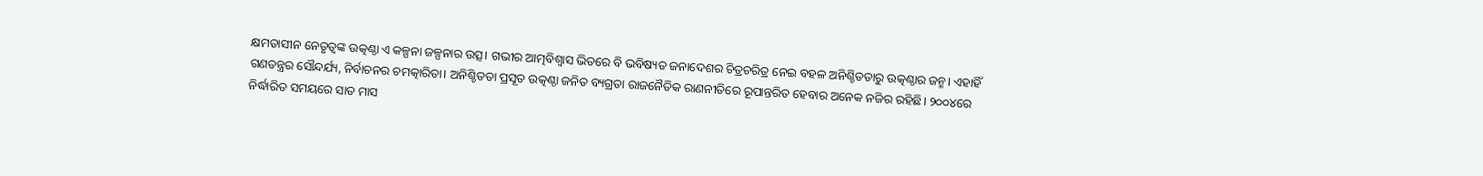କ୍ଷମତାସୀନ ନେତୃତ୍ୱଙ୍କ ଉତ୍କଣ୍ଠା ଏ କଳ୍ପନା ଜଳ୍ପନାର ଉତ୍ସ। ଗଭୀର ଆତ୍ମବିଶ୍ୱାସ ଭିତରେ ବି ଭବିଷ୍ୟତ ଜନାଦେଶର ଚିତ୍ରଚରିତ୍ର ନେଇ ବହଳ ଅନିଶ୍ଚିତତାରୁ ଉତ୍କଣ୍ଠାର ଜନ୍ମ। ଏହାହିଁ ଗଣତନ୍ତ୍ରର ସୌନ୍ଦର୍ଯ୍ୟ, ନିର୍ବାଚନର ଚମତ୍କାରିତା। ଅନିଶ୍ଚିତତା ପ୍ରସୂତ ଉତ୍କଣ୍ଠା ଜନିତ ବ୍ୟଗ୍ରତା ରାଜନୈତିକ ରାଣନୀତିରେ ରୂପାନ୍ତରିତ ହେବାର ଅନେକ ନଜିର ରହିଛି। ୨୦୦୪ରେ ନିର୍ଦ୍ଧାରିତ ସମୟରେ ସାତ ମାସ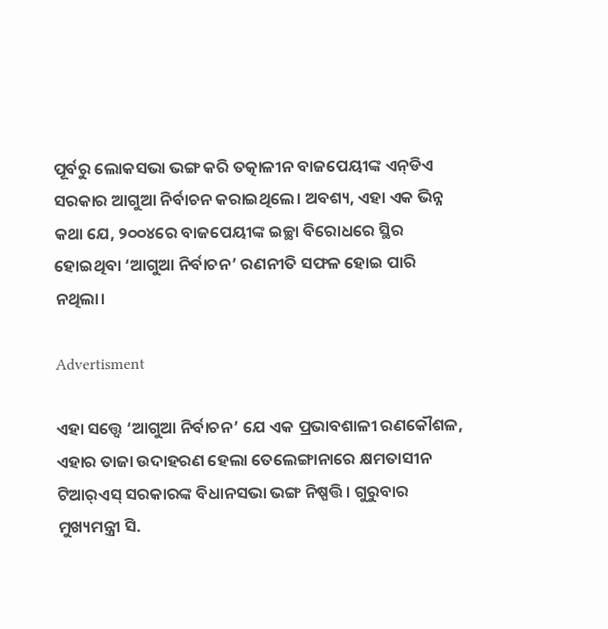ପୂର୍ବରୁ ଲୋକସଭା ଭଙ୍ଗ କରି ତତ୍କାଳୀନ ବାଜପେୟୀଙ୍କ ଏନ୍‌ଡିଏ ସରକାର ଆଗୁଆ ନିର୍ବାଚନ କରାଇଥିଲେ। ଅବଶ୍ୟ, ଏହା ଏକ ଭିନ୍ନ କଥା ଯେ, ୨୦୦୪ରେ ବାଜପେୟୀଙ୍କ ଇଚ୍ଛା ବିରୋଧରେ ସ୍ଥିର ହୋଇଥିବା ‘ଆଗୁଆ ନିର୍ବାଚନ’ ରଣନୀତି ସଫଳ ହୋଇ ପାରି ନଥିଲା।

Advertisment

ଏହା ସତ୍ତ୍ୱେ ‘ଆଗୁଆ ନିର୍ବାଚନ’ ଯେ ଏକ ପ୍ରଭାବଶାଳୀ ରଣକୌଶଳ, ଏହାର ତାଜା ଉଦାହରଣ ହେଲା ତେଲେଙ୍ଗାନାରେ କ୍ଷମତାସୀନ ଟିଆର୍‌ଏସ୍‌ ସରକାରଙ୍କ ବିଧାନସଭା ଭଙ୍ଗ ନିଷ୍ପତ୍ତି। ଗୁରୁବାର ମୁଖ୍ୟମନ୍ତ୍ରୀ ସି.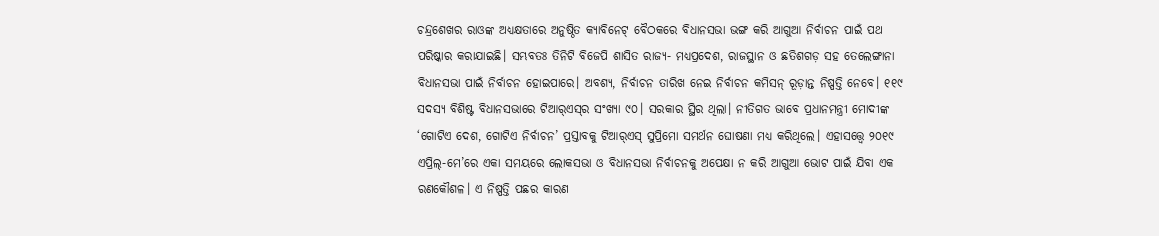ଚନ୍ଦ୍ରଶେଖର ରାଓଙ୍କ ଅଧ୍ୟକ୍ଷତାରେ ଅନୁଷ୍ଠିତ କ୍ୟାବିନେଟ୍‌ ବୈଠକରେ ବିଧାନସଭା ଭଙ୍ଗ କରି ଆଗୁଆ ନିର୍ବାଚନ ପାଇଁ ପଥ ପରିଷ୍କାର କରାଯାଇଛି। ସମ୍ଭବତଃ ତିନିଟି ବିଜେପି ଶାସିତ ରାଜ୍ୟ- ମଧ୍ୟପ୍ରଦେଶ, ରାଜସ୍ଥାନ ଓ ଛତିଶଗଡ଼ ସହ ତେଲେଙ୍ଗାନା ବିଧାନସଭା ପାଇଁ ନିର୍ବାଚନ ହୋଇପାରେ। ଅବଶ୍ୟ, ନିର୍ବାଚନ ତାରିଖ ନେଇ ନିର୍ବାଚନ କମିସନ୍‌ ରୂଡ଼ାନ୍ତ ନିଷ୍ପତ୍ତି ନେବେ। ୧୧୯ ସଦସ୍ୟ ବିଶିଷ୍ଟ ବିଧାନସଭାରେ ଟିଆର୍‌ଏସ୍‌ର ସଂଖ୍ୟା ୯୦। ସରକାର ସ୍ଥିର ଥିଲା। ନୀତିଗତ ଭାବେ ପ୍ରଧାନମନ୍ତ୍ରୀ ମୋଦୀଙ୍କ ‘ଗୋଟିଏ ଦେଶ, ଗୋଟିଏ ନିର୍ବାଚନ’ ପ୍ରସ୍ତାବକୁ ଟିଆର୍‌ଏସ୍‌ ସୁପ୍ରିମୋ ସମର୍ଥନ ଘୋଷଣା ମଧ୍ୟ କରିଥିଲେ। ଏହାସତ୍ତ୍ୱେ ୨୦୧୯ ଏପ୍ରିଲ୍‌-ମେ’ରେ ଏକା ସମୟରେ ଲୋକସଭା ଓ ବିଧାନସଭା ନିର୍ବାଚନକୁ ଅପେକ୍ଷା ନ କରି ଆଗୁଆ ଭୋଟ ପାଇଁ ଯିବା ଏକ ରଣକୌଶଳ। ଏ ନିଷ୍ପତ୍ତି ପଛର କାରଣ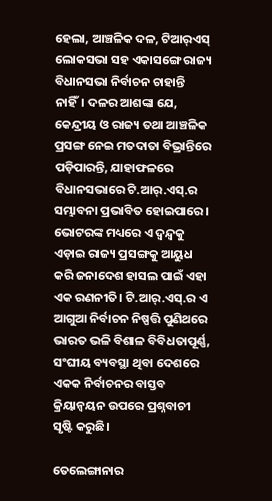ହେଲା, ଆଞ୍ଚଳିକ ଦଳ, ଟିଆର୍‌ଏସ୍‌ ଲୋକସଭା ସହ ଏକାସଙ୍ଗେ ରାଜ୍ୟ ବିଧାନସଭା ନିର୍ବାଚନ ଚାହାନ୍ତି ନାହିଁ। ଦଳର ଆଶଙ୍କା ଯେ, କେନ୍ଦ୍ରୀୟ ଓ ରାଜ୍ୟ ତଥା ଆଞ୍ଚଳିକ ପ୍ରସଙ୍ଗ ନେଇ ମତଦାତା ବିଭ୍ରାନ୍ତିରେ ପଡ଼ିପାରନ୍ତି, ଯାହାଫଳରେ ବିଧାନସଭାରେ ଟି.ଆର୍‌.ଏସ୍‌.ର ସମ୍ଭାବନା ପ୍ରଭାବିତ ହୋଇପାରେ। ଭୋଟରଙ୍କ ମଧ୍ୟରେ ଏ ଦ୍ୱନ୍ଦ୍ୱକୁ ଏଡ଼ାଇ ରାଜ୍ୟ ପ୍ରସଙ୍ଗକୁ ଆୟୁଧ କରି ଜନାଦେଶ ହାସଲ ପାଇଁ ଏହା ଏକ ରଣନୀତି। ଟି.ଆର୍‌.ଏସ୍‌.ର ଏ ଆଗୁଆ ନିର୍ବାଚନ ନିଷ୍ପତ୍ତି ପୁଣିଥରେ ଭାରତ ଭଳି ବିଶାଳ ବିବିଧତାପୂର୍ଣ୍ଣ, ସଂଘୀୟ ବ୍ୟବସ୍ଥା ଥିବା ଦେଶରେ ଏକକ ନିର୍ବାଚନର ବାସ୍ତବ କ୍ରିୟାନ୍ଵୟନ ଉପରେ ପ୍ରଶ୍ନବାଚୀ ସୃଷ୍ଟି କରୁଛି।

ତେଲେଙ୍ଗାନାର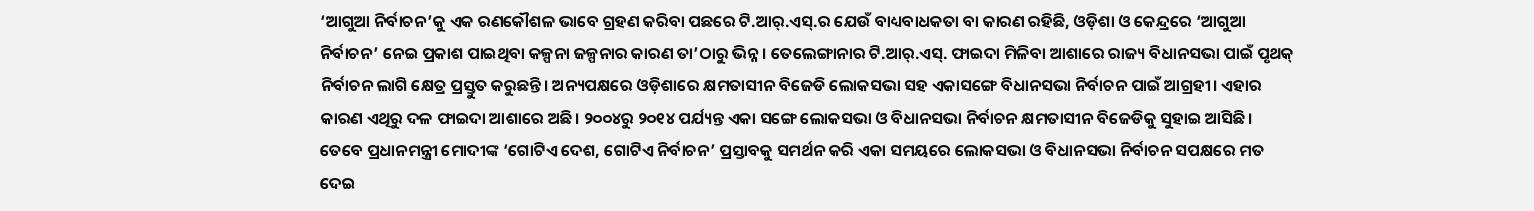‘ଆଗୁଆ ନିର୍ବାଚନ’କୁ ଏକ ରଣକୌଶଳ ଭାବେ ଗ୍ରହଣ କରିବା ପଛରେ ଟି.ଆର୍‌.ଏସ୍‌.ର ଯେଉଁ ବାଧ୍ୟବାଧକତା ବା କାରଣ ରହିଛି, ଓଡ଼ିଶା ଓ କେନ୍ଦ୍ରରେ ‘ଆଗୁଆ ନିର୍ବାଚନ’ ନେଇ ପ୍ରକାଶ ପାଇଥିବା କଳ୍ପନା ଜଳ୍ପନାର କାରଣ ତା’ଠାରୁ ଭିନ୍ନ। ତେଲେଙ୍ଗାନାର ଟି.ଆର୍‌.ଏସ୍‌. ଫାଇଦା ମିଳିବା ଆଶାରେ ରାଜ୍ୟ ବିଧାନସଭା ପାଇଁ ପୃଥକ୍‌ ନିର୍ବାଚନ ଲାଗି କ୍ଷେତ୍ର ପ୍ରସ୍ତୁତ କରୁଛନ୍ତି। ଅନ୍ୟପକ୍ଷରେ ଓଡ଼ିଶାରେ କ୍ଷମତାସୀନ ବିଜେଡି ଲୋକସଭା ସହ ଏକାସଙ୍ଗେ ବିଧାନସଭା ନିର୍ବାଚନ ପାଇଁ ଆଗ୍ରହୀ। ଏହାର କାରଣ ଏଥିରୁ ଦଳ ଫାଇଦା ଆଶାରେ ଅଛି। ୨୦୦୪ରୁ ୨୦୧୪ ପର୍ଯ୍ୟନ୍ତ ଏକା ସଙ୍ଗେ ଲୋକସଭା ଓ ବିଧାନସଭା ନିର୍ବାଚନ କ୍ଷମତାସୀନ ବିଜେଡିକୁ ସୁହାଇ ଆସିଛି। ତେବେ ପ୍ରଧାନମନ୍ତ୍ରୀ ମୋଦୀଙ୍କ ‘ଗୋଟିଏ ଦେଶ, ଗୋଟିଏ ନିର୍ବାଚନ’ ପ୍ରସ୍ତାବକୁ ସମର୍ଥନ କରି ଏକା ସମୟରେ ଲୋକସଭା ଓ ବିଧାନସଭା ନିର୍ବାଚନ ସପକ୍ଷରେ ମତ ଦେଇ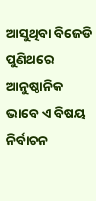ଆସୁଥିବା ବିଜେଡି ପୁଣିଥରେ ଆନୁଷ୍ଠାନିକ ଭାବେ ଏ ବିଷୟ ନିର୍ବାଚନ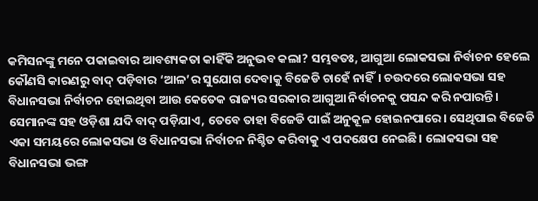କମିସନଙ୍କୁ ମନେ ପକାଇବାର ଆବଶ୍ୟକତା କାହିଁକି ଅନୁଭବ କଲା? ସମ୍ଭବତଃ, ଆଗୁଆ ଲୋକସଭା ନିର୍ବାଚନ ହେଲେ କୌଣସି କାରଣରୁ ବାଦ୍‌ ପଡ଼ିବାର ‘ଆଳ’ର ସୁଯୋଗ ଦେବାକୁ ବିଜେଡି ଚାହେଁ ନାହିଁ। ଚଉଦରେ ଲୋକସଭା ସହ ବିଧାନସଭା ନିର୍ବାଚନ ହୋଇଥିବା ଆଉ କେତେକ ରାଜ୍ୟର ସରକାର ଆଗୁଆ ନିର୍ବାଚନକୁ ପସନ୍ଦ କରି ନପାରନ୍ତି। ସେମାନଙ୍କ ସହ ଓଡ଼ିଶା ଯଦି ବାଦ୍‌ ପଡ଼ିଯାଏ, ତେବେ ତାହା ବିଜେଡି ପାଇଁ ଅନୁକୂଳ ହୋଇନପାରେ। ସେଥିପାଇ ବିଜେଡି ଏକା ସମୟରେ ଲୋକସଭା ଓ ବିଧାନସଭା ନିର୍ବାଚନ ନିଶ୍ଚିତ କରିବାକୁ ଏ ପଦକ୍ଷେପ ନେଇଛି। ଲୋକସଭା ସହ ବିଧାନସଭା ଭଙ୍ଗ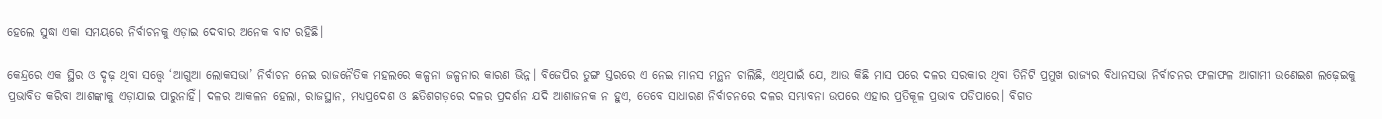ହେଲେ ସୁଦ୍ଧା ଏକା ସମୟରେ ନିର୍ବାଚନକୁ ଏଡ଼ାଇ ଦେବାର ଅନେକ ବାଟ ରହିଛି।

କେନ୍ଦ୍ରରେ ଏକ ସ୍ଥିର ଓ ଦୃଢ଼ ଥିବା ସତ୍ତ୍ୱେ ‘ଆଗୁଆ ଲୋକସଭା’ ନିର୍ବାଚନ ନେଇ ରାଜନୈତିକ ମହଲରେ କଳ୍ପନା ଜଳ୍ପନାର କାରଣ ଭିନ୍ନ। ବିଜେପିର ତୁଙ୍ଗ ସ୍ତରରେ ଏ ନେଇ ମାନସ ମନ୍ଥନ ଚାଲିଛି, ଏଥିପାଇଁ ଯେ, ଆଉ କିଛି ମାସ ପରେ ଦଳର ସରକାର ଥିବା ତିନିଟି ପ୍ରମୁଖ ରାଜ୍ୟର ବିଧାନସଭା ନିର୍ବାଚନର ଫଳାଫଳ ଆଗାମୀ ଉଣେଇଶ ଲଢ଼େଇକୁ ପ୍ରଭାବିତ କରିବା ଆଶଙ୍କାକୁ ଏଡ଼ାଯାଇ ପାରୁନାହିଁ। ଦଳର ଆକଳନ ହେଲା, ରାଜସ୍ଥାନ, ମଧ୍ୟପ୍ରଦେଶ ଓ ଛତିଶଗଡ଼ରେ ଦଳର ପ୍ରଦର୍ଶନ ଯଦି ଆଶାଜନକ ନ ହୁଏ, ତେବେ ସାଧାରଣ ନିର୍ବାଚନରେ ଦଳର ସମ୍ଭାବନା ଉପରେ ଏହାର ପ୍ରତିକୂଳ ପ୍ରଭାବ ପଡିପାରେ। ବିଗତ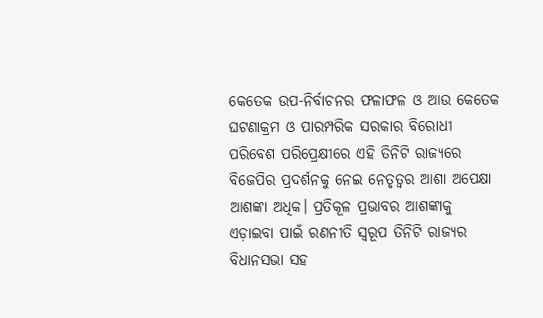କେତେକ ଉପ-ନିର୍ବାଚନର ଫଳାଫଳ ଓ ଆଉ କେତେକ ଘଟଣାକ୍ରମ ଓ ପାରମ୍ପରିକ ସରକାର ବିରୋଧୀ ପରିବେଶ ପରିପ୍ରେକ୍ଷୀରେ ଏହି ତିନିଟି ରାଜ୍ୟରେ ବିଜେପିର ପ୍ରଦର୍ଶନକୁ ନେଇ ନେତୃତ୍ୱର ଆଶା ଅପେକ୍ଷା ଆଶଙ୍କା ଅଧିକ। ପ୍ରତିକୂଳ ପ୍ରଭାବର ଆଶଙ୍କାକୁ ଏଡ଼ାଇବା ପାଇଁ ରଣନୀତି ସ୍ୱରୂପ ତିନିଟି ରାଜ୍ୟର ବିଧାନସଭା ସହ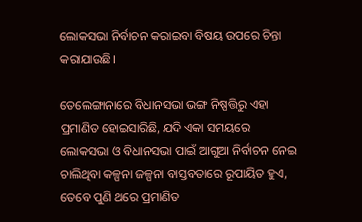ଲୋକସଭା ନିର୍ବାଚନ କରାଇବା ବିଷୟ ଉପରେ ଚିନ୍ତା କରାଯାଉଛି।

ତେଲେଙ୍ଗାନାରେ ବିଧାନସଭା ଭଙ୍ଗ ନିଷ୍ପତ୍ତିରୁ ଏହା ପ୍ରମାଣିତ ହୋଇସାରିଛି, ଯଦି ଏକା ସମୟରେ ଲୋକସଭା ଓ ବିଧାନସଭା ପାଇଁ ଆଗୁଆ ନିର୍ବାଚନ ନେଇ ଚାଲିଥିବା କଳ୍ପନା ଜଳ୍ପନା ବାସ୍ତବତାରେ ରୂପାୟିତ ହୁଏ, ତେବେ ପୁଣି ଥରେ ପ୍ରମାଣିତ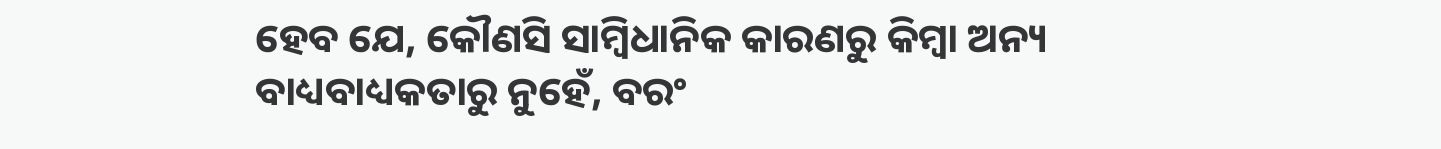ହେବ ଯେ, କୌଣସି ସାମ୍ବିଧାନିକ କାରଣରୁ କିମ୍ବା ଅନ୍ୟ ବାଧ୍ୟବାଧ୍ୟକତାରୁ ନୁହେଁ, ବରଂ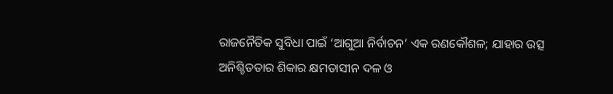ରାଜନୈତିକ ସୁବିଧା ପାଇଁ ‘ଆଗୁଆ ନିର୍ବାଚନ’ ଏକ ରଣକୌଶଳ; ଯାହାର ଉତ୍ସ ଅନିଶ୍ଚିତତାର ଶିକାର କ୍ଷମତାସୀନ ଦଳ ଓ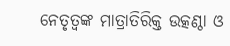ନେତୃତ୍ୱଙ୍କ ମାତ୍ରାତିରିକ୍ତ ଉତ୍କଣ୍ଠା ଓ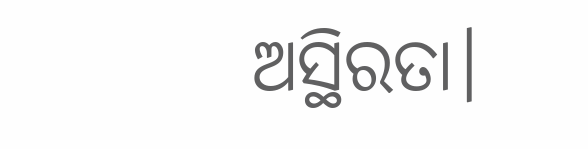ଅସ୍ଥିରତା।